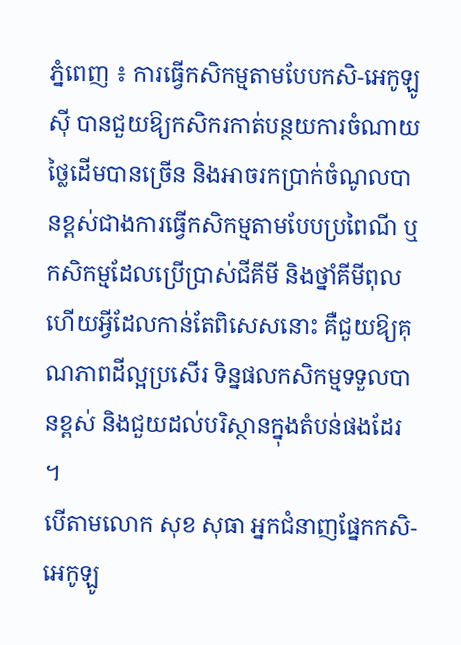ភ្នំពេញ ៖ ការធ្វើកសិកម្មតាមបែបកសិ-អេកូឡូស៊ី បានជួយឱ្យកសិករកាត់បន្ថយការចំណាយថ្លៃដើមបានច្រើន និងអាចរកប្រាក់ចំណូលបានខ្ពស់ជាងការធ្វើកសិកម្មតាមបែបប្រពៃណី ឬកសិកម្មដែលប្រើប្រាស់ជីគីមី និងថ្នាំគីមីពុល ហើយអ្វីដែលកាន់តែពិសេសនោះ គឺជួយឱ្យគុណភាពដីល្អប្រសើរ ទិន្នផលកសិកម្មទទួលបានខ្ពស់ និងជួយដល់បរិស្ថានក្នុងតំបន់ផងដែរ ។
បើតាមលោក សុខ សុធា អ្នកជំនាញផ្នែកកសិ-អេកូឡូ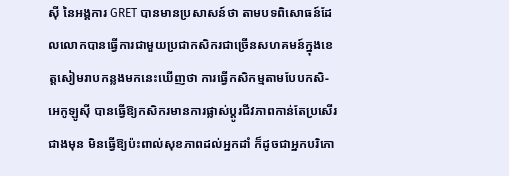ស៊ី នៃអង្គការ GRET បានមានប្រសាសន៍ថា តាមបទពិសោធន៍ដែលលោកបានធ្វើការជាមួយប្រជាកសិករជាច្រើនសហគមន៍ក្នុងខេត្តសៀមរាបកន្លងមកនេះឃើញថា ការធ្វើកសិកម្មតាមបែបកសិ-អេកូឡូស៊ី បានធ្វើឱ្យកសិករមានការផ្លាស់ប្តូរជីវភាពកាន់តែប្រសើរជាងមុន មិនធ្វើឱ្យប៉ះពាល់សុខភាពដល់អ្នកដាំ ក៏ដូចជាអ្នកបរិភោ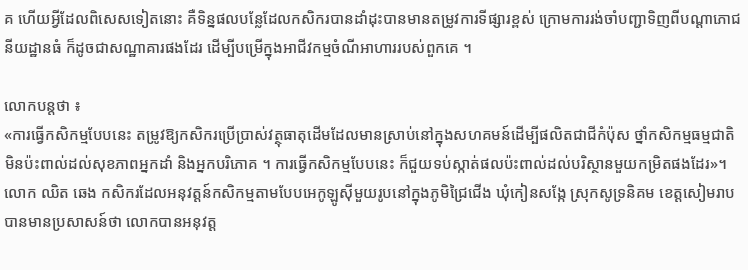គ ហើយអ្វីដែលពិសេសទៀតនោះ គឺទិន្នផលបន្លែដែលកសិករបានដាំដុះបានមានតម្រូវការទីផ្សារខ្ពស់ ក្រោមការរង់ចាំបញ្ជាទិញពីបណ្តាភោជនីយដ្ឋានធំ ក៏ដូចជាសណ្ឋាគារផងដែរ ដើម្បីបម្រើក្នុងអាជីវកម្មចំណីអាហាររបស់ពួកគេ ។

លោកបន្តថា ៖
«ការធ្វើកសិកម្មបែបនេះ តម្រូវឱ្យកសិករប្រើប្រាស់វត្ថុធាតុដើមដែលមានស្រាប់នៅក្នុងសហគមន៍ដើម្បីផលិតជាជីកំប៉ុស ថ្នាំកសិកម្មធម្មជាតិ មិនប៉ះពាល់ដល់សុខភាពអ្នកដាំ និងអ្នកបរិភោគ ។ ការធ្វើកសិកម្មបែបនេះ ក៏ជួយទប់ស្កាត់ផលប៉ះពាល់ដល់បរិស្ថានមួយកម្រិតផងដែរ»។
លោក ឈិត ឆេង កសិករដែលអនុវត្តន៍កសិកម្មតាមបែបអេកូឡូស៊ីមួយរូបនៅក្នុងភូមិជ្រៃជើង ឃុំកៀនសង្កែ ស្រុកសូទ្រនិគម ខេត្តសៀមរាប បានមានប្រសាសន៍ថា លោកបានអនុវត្ត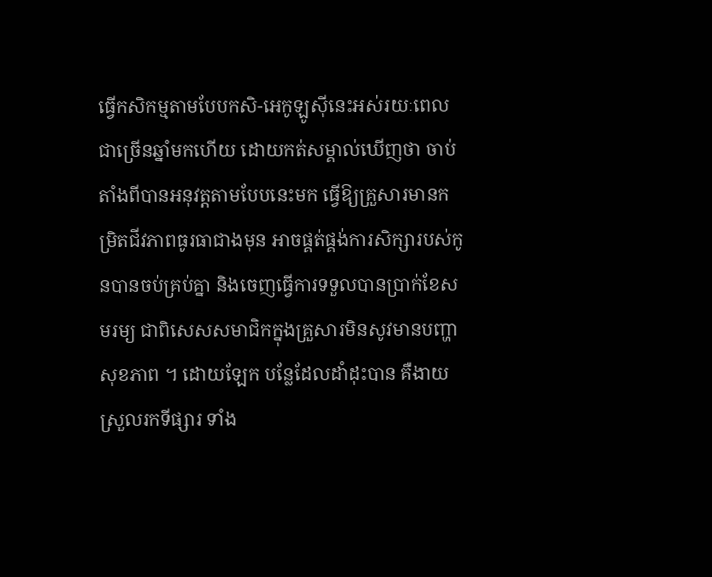ធ្វើកសិកម្មតាមបែបកសិ-អេកូឡូស៊ីនេះអស់រយៈពេលជាច្រើនឆ្នាំមកហើយ ដោយកត់សម្គាល់ឃើញថា ចាប់តាំងពីបានអនុវត្តតាមបែបនេះមក ធ្វើឱ្យគ្រួសារមានកម្រិតជីវភាពធូរធាជាងមុន អាចផ្គត់ផ្គង់ការសិក្សារបស់កូនបានចប់គ្រប់គ្នា និងចេញធ្វើការទទួលបានប្រាក់ខែសមរម្យ ជាពិសេសសមាជិកក្នុងគ្រួសារមិនសូវមានបញ្ហាសុខភាព ។ ដោយឡែក បន្លែដែលដាំដុះបាន គឺងាយស្រួលរកទីផ្សារ ទាំង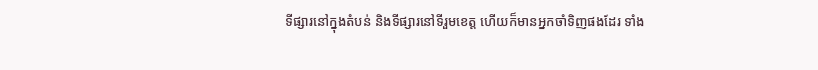ទីផ្សារនៅក្នុងតំបន់ និងទីផ្សារនៅទីរួមខេត្ត ហើយក៏មានអ្នកចាំទិញផងដែរ ទាំង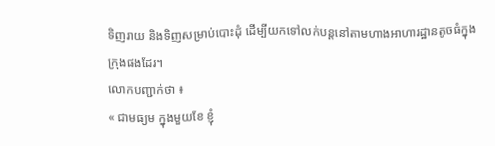ទិញរាយ និងទិញសម្រាប់បោះដុំ ដើម្បីយកទៅលក់បន្តនៅតាមហាងអាហារដ្ឋានតូចធំក្នុងក្រុងផងដែរ។
លោកបញ្ជាក់ថា ៖
« ជាមធ្យម ក្នុងមួយខែ ខ្ញុំ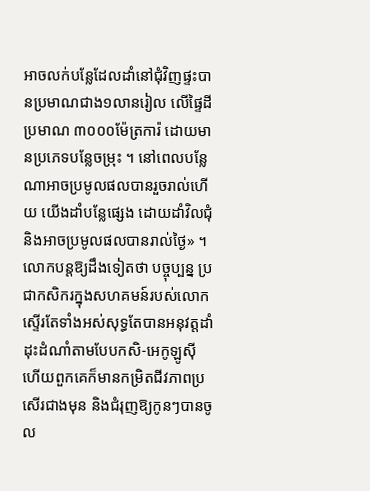អាចលក់បន្លែដែលដាំនៅជុំវិញផ្ទះបានប្រមាណជាង១លានរៀល លើផ្ទៃដីប្រមាណ ៣០០០ម៉ែត្រការ៉ ដោយមានប្រភេទបន្លែចម្រុះ ។ នៅពេលបន្លែណាអាចប្រមូលផលបានរួចរាល់ហើយ យើងដាំបន្លែផ្សេង ដោយដាំវិលជុំ និងអាចប្រមូលផលបានរាល់ថ្ងៃ» ។
លោកបន្តឱ្យដឹងទៀតថា បច្ចុប្បន្ន ប្រជាកសិករក្នុងសហគមន៍របស់លោកស្ទើរតែទាំងអស់សុទ្ធតែបានអនុវត្តដាំដុះដំណាំតាមបែបកសិ-អេកូឡូស៊ី ហើយពួកគេក៏មានកម្រិតជីវភាពប្រសើរជាងមុន និងជំរុញឱ្យកូនៗបានចូល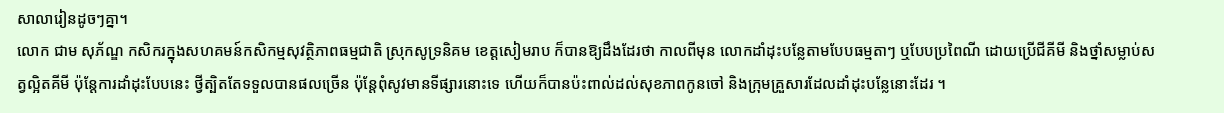សាលារៀនដូចៗគ្នា។
លោក ជាម សុភ័ណ្ឌ កសិករក្នុងសហគមន៍កសិកម្មសុវត្ថិភាពធម្មជាតិ ស្រុកសូទ្រនិគម ខេត្តសៀមរាប ក៏បានឱ្យដឹងដែរថា កាលពីមុន លោកដាំដុះបន្លែតាមបែបធម្មតាៗ ឬបែបប្រពៃណី ដោយប្រើជីគីមី និងថ្នាំសម្លាប់សត្វល្អិតគីមី ប៉ុន្តែការដាំដុះបែបនេះ ថ្វីត្បិតតែទទួលបានផលច្រើន ប៉ុន្តែពុំសូវមានទីផ្សារនោះទេ ហើយក៏បានប៉ះពាល់ដល់សុខភាពកូនចៅ និងក្រុមគ្រួសារដែលដាំដុះបន្លែនោះដែរ ។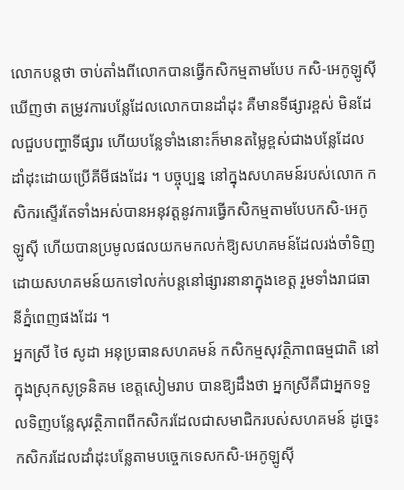លោកបន្តថា ចាប់តាំងពីលោកបានធ្វើកសិកម្មតាមបែប កសិ-អេកូឡូស៊ី ឃើញថា តម្រូវការបន្លែដែលលោកបានដាំដុះ គឺមានទីផ្សារខ្ពស់ មិនដែលជួបបញ្ហាទីផ្សារ ហើយបន្លែទាំងនោះក៏មានតម្លៃខ្ពស់ជាងបន្លែដែលដាំដុះដោយប្រើគីមីផងដែរ ។ បច្ចុប្បន្ន នៅក្នុងសហគមន៍របស់លោក កសិករស្ទើរតែទាំងអស់បានអនុវត្តនូវការធ្វើកសិកម្មតាមបែបកសិ-អេកូឡូស៊ី ហើយបានប្រមូលផលយកមកលក់ឱ្យសហគមន៍ដែលរង់ចាំទិញ ដោយសហគមន៍យកទៅលក់បន្តនៅផ្សារនានាក្នុងខេត្ត រួមទាំងរាជធានីភ្នំពេញផងដែរ ។
អ្នកស្រី ថៃ សូដា អនុប្រធានសហគមន៍ កសិកម្មសុវត្ថិភាពធម្មជាតិ នៅក្នុងស្រុកសូទ្រនិគម ខេត្តសៀមរាប បានឱ្យដឹងថា អ្នកស្រីគឺជាអ្នកទទួលទិញបន្លែសុវត្ថិភាពពីកសិករដែលជាសមាជិករបស់សហគមន៍ ដូច្នេះ កសិករដែលដាំដុះបន្លែតាមបច្ចេកទេសកសិ-អេកូឡូស៊ី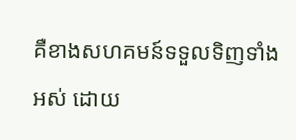គឺខាងសហគមន៍ទទួលទិញទាំងអស់ ដោយ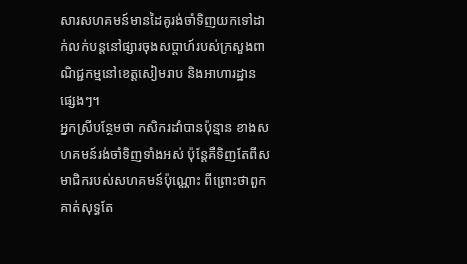សារសហគមន៍មានដៃគូរង់ចាំទិញយកទៅដាក់លក់បន្តនៅផ្សារចុងសប្ដាហ៍របស់ក្រសួងពាណិជ្ជកម្មនៅខេត្តសៀមរាប និងអាហារដ្ឋានផ្សេងៗ។
អ្នកស្រីបន្ថែមថា កសិករដាំបានប៉ុន្មាន ខាងសហគមន៍រង់ចាំទិញទាំងអស់ ប៉ុន្តែគឺទិញតែពីសមាជិករបស់សហគមន៍ប៉ុណ្ណោះ ពីព្រោះថាពួកគាត់សុទ្ធតែ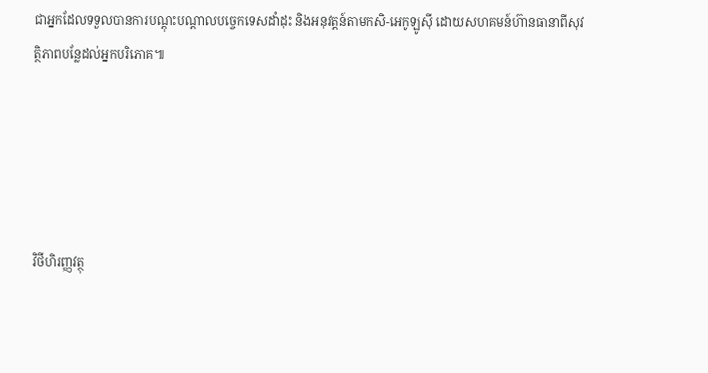ជាអ្នកដែលទទួលបានការបណ្ដុះបណ្ដាលបច្ចេកទេសដាំដុះ និងអនុវត្តន៍តាមកសិ-អេកូឡូស៊ី ដោយសហគមន៍ហ៊ានធានាពីសុវត្ថិភាពបន្លែដល់អ្នកបរិភោគ៕





វិថីហិរញ្ញវត្ថុ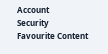Account
Security
Favourite Content